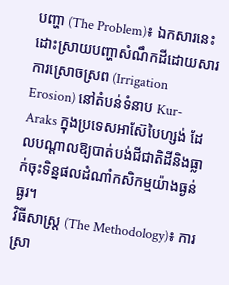បញ្ហា (The Problem)៖ ឯកសារនេះដោះស្រាយបញ្ហាសំណឹកដីដោយសារការស្រោចស្រព (Irrigation Erosion) នៅតំបន់ទំនាប Kur-Araks ក្នុងប្រទេសអាស៊ែបៃហ្សង់ ដែលបណ្តាលឱ្យបាត់បង់ជីជាតិដីនិងធ្លាក់ចុះទិន្នផលដំណាំកសិកម្មយ៉ាងធ្ងន់ធ្ងរ។
វិធីសាស្ត្រ (The Methodology)៖ ការស្រា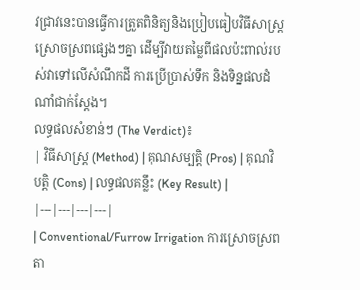វជ្រាវនេះបានធ្វើការត្រួតពិនិត្យនិងប្រៀបធៀបវិធីសាស្ត្រស្រោចស្រពផ្សេងៗគ្នា ដើម្បីវាយតម្លៃពីផលប៉ះពាល់របស់វាទៅលើសំណឹកដី ការប្រើប្រាស់ទឹក និងទិន្នផលដំណាំជាក់ស្តែង។
លទ្ធផលសំខាន់ៗ (The Verdict)៖
| វិធីសាស្ត្រ (Method) | គុណសម្បត្តិ (Pros) | គុណវិបត្តិ (Cons) | លទ្ធផលគន្លឹះ (Key Result) |
|---|---|---|---|
| Conventional/Furrow Irrigation ការស្រោចស្រពតា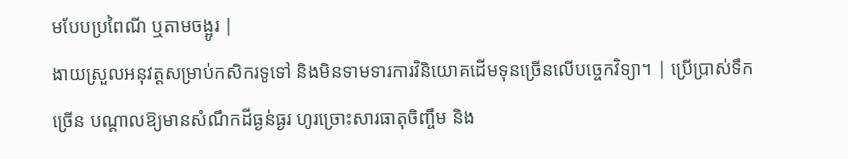មបែបប្រពៃណី ឬតាមចង្អូរ |
ងាយស្រួលអនុវត្តសម្រាប់កសិករទូទៅ និងមិនទាមទារការវិនិយោគដើមទុនច្រើនលើបច្ចេកវិទ្យា។ | ប្រើប្រាស់ទឹកច្រើន បណ្តាលឱ្យមានសំណឹកដីធ្ងន់ធ្ងរ ហូរច្រោះសារធាតុចិញ្ចឹម និង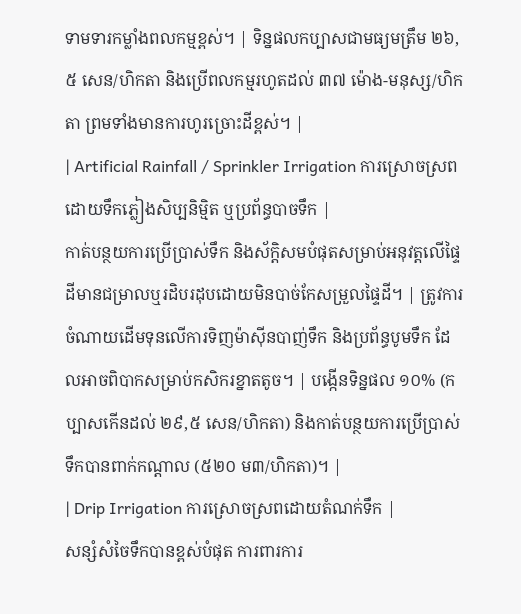ទាមទារកម្លាំងពលកម្មខ្ពស់។ | ទិន្នផលកប្បាសជាមធ្យមត្រឹម ២៦,៥ សេន/ហិកតា និងប្រើពលកម្មរហូតដល់ ៣៧ ម៉ោង-មនុស្ស/ហិកតា ព្រមទាំងមានការហូរច្រោះដីខ្ពស់។ |
| Artificial Rainfall / Sprinkler Irrigation ការស្រោចស្រពដោយទឹកភ្លៀងសិប្បនិម្មិត ឬប្រព័ន្ធបាចទឹក |
កាត់បន្ថយការប្រើប្រាស់ទឹក និងស័ក្តិសមបំផុតសម្រាប់អនុវត្តលើផ្ទៃដីមានជម្រាលឬរដិបរដុបដោយមិនបាច់កែសម្រួលផ្ទៃដី។ | ត្រូវការចំណាយដើមទុនលើការទិញម៉ាស៊ីនបាញ់ទឹក និងប្រព័ន្ធបូមទឹក ដែលអាចពិបាកសម្រាប់កសិករខ្នាតតូច។ | បង្កើនទិន្នផល ១០% (កប្បាសកើនដល់ ២៩,៥ សេន/ហិកតា) និងកាត់បន្ថយការប្រើប្រាស់ទឹកបានពាក់កណ្តាល (៥២០ ម៣/ហិកតា)។ |
| Drip Irrigation ការស្រោចស្រពដោយតំណក់ទឹក |
សន្សំសំចៃទឹកបានខ្ពស់បំផុត ការពារការ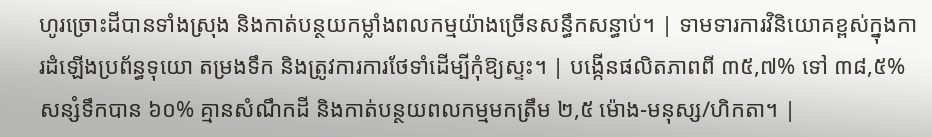ហូរច្រោះដីបានទាំងស្រុង និងកាត់បន្ថយកម្លាំងពលកម្មយ៉ាងច្រើនសន្ធឹកសន្ធាប់។ | ទាមទារការវិនិយោគខ្ពស់ក្នុងការដំឡើងប្រព័ន្ធទុយោ តម្រងទឹក និងត្រូវការការថែទាំដើម្បីកុំឱ្យស្ទះ។ | បង្កើនផលិតភាពពី ៣៥,៧% ទៅ ៣៨,៥% សន្សំទឹកបាន ៦០% គ្មានសំណឹកដី និងកាត់បន្ថយពលកម្មមកត្រឹម ២,៥ ម៉ោង-មនុស្ស/ហិកតា។ |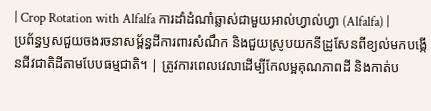| Crop Rotation with Alfalfa ការដាំដំណាំឆ្លាស់ជាមួយអាល់ហ្វាល់ហ្វា (Alfalfa) |
ប្រព័ន្ធឫសជួយចងរចនាសម្ព័ន្ធដីការពារសំណឹក និងជួយស្រូបយកនីដ្រូសែនពីខ្យល់មកបង្កើនជីវជាតិដីតាមបែបធម្មជាតិ។ | ត្រូវការពេលវេលាដើម្បីកែលម្អគុណភាពដី និងកាត់ប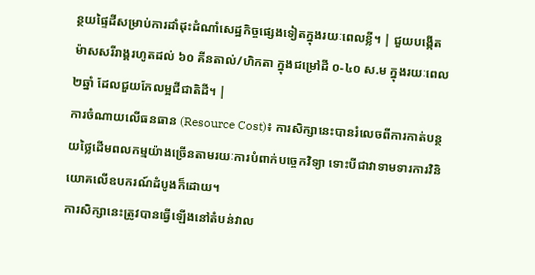ន្ថយផ្ទៃដីសម្រាប់ការដាំដុះដំណាំសេដ្ឋកិច្ចផ្សេងទៀតក្នុងរយៈពេលខ្លី។ | ជួយបង្កើតម៉ាសសរីរាង្គរហូតដល់ ៦០ គីនតាល់/ហិកតា ក្នុងជម្រៅដី ០-៤០ ស.ម ក្នុងរយៈពេល២ឆ្នាំ ដែលជួយកែលម្អជីជាតិដី។ |
ការចំណាយលើធនធាន (Resource Cost)៖ ការសិក្សានេះបានរំលេចពីការកាត់បន្ថយថ្លៃដើមពលកម្មយ៉ាងច្រើនតាមរយៈការបំពាក់បច្ចេកវិទ្យា ទោះបីជាវាទាមទារការវិនិយោគលើឧបករណ៍ដំបូងក៏ដោយ។
ការសិក្សានេះត្រូវបានធ្វើឡើងនៅតំបន់វាល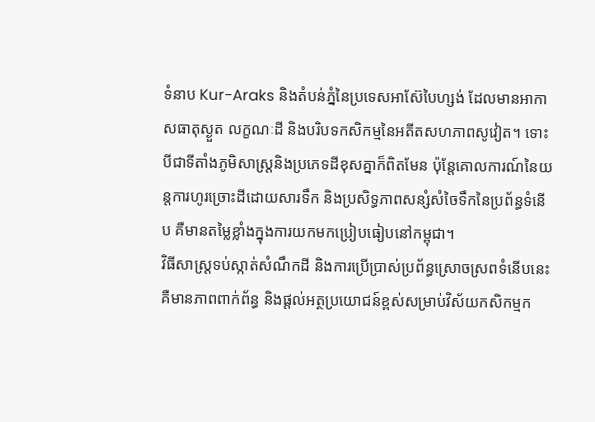ទំនាប Kur-Araks និងតំបន់ភ្នំនៃប្រទេសអាស៊ែបៃហ្សង់ ដែលមានអាកាសធាតុស្ងួត លក្ខណៈដី និងបរិបទកសិកម្មនៃអតីតសហភាពសូវៀត។ ទោះបីជាទីតាំងភូមិសាស្ត្រនិងប្រភេទដីខុសគ្នាក៏ពិតមែន ប៉ុន្តែគោលការណ៍នៃយន្តការហូរច្រោះដីដោយសារទឹក និងប្រសិទ្ធភាពសន្សំសំចៃទឹកនៃប្រព័ន្ធទំនើប គឺមានតម្លៃខ្លាំងក្នុងការយកមកប្រៀបធៀបនៅកម្ពុជា។
វិធីសាស្ត្រទប់ស្កាត់សំណឹកដី និងការប្រើប្រាស់ប្រព័ន្ធស្រោចស្រពទំនើបនេះ គឺមានភាពពាក់ព័ន្ធ និងផ្តល់អត្ថប្រយោជន៍ខ្ពស់សម្រាប់វិស័យកសិកម្មក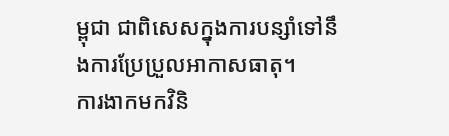ម្ពុជា ជាពិសេសក្នុងការបន្សាំទៅនឹងការប្រែប្រួលអាកាសធាតុ។
ការងាកមកវិនិ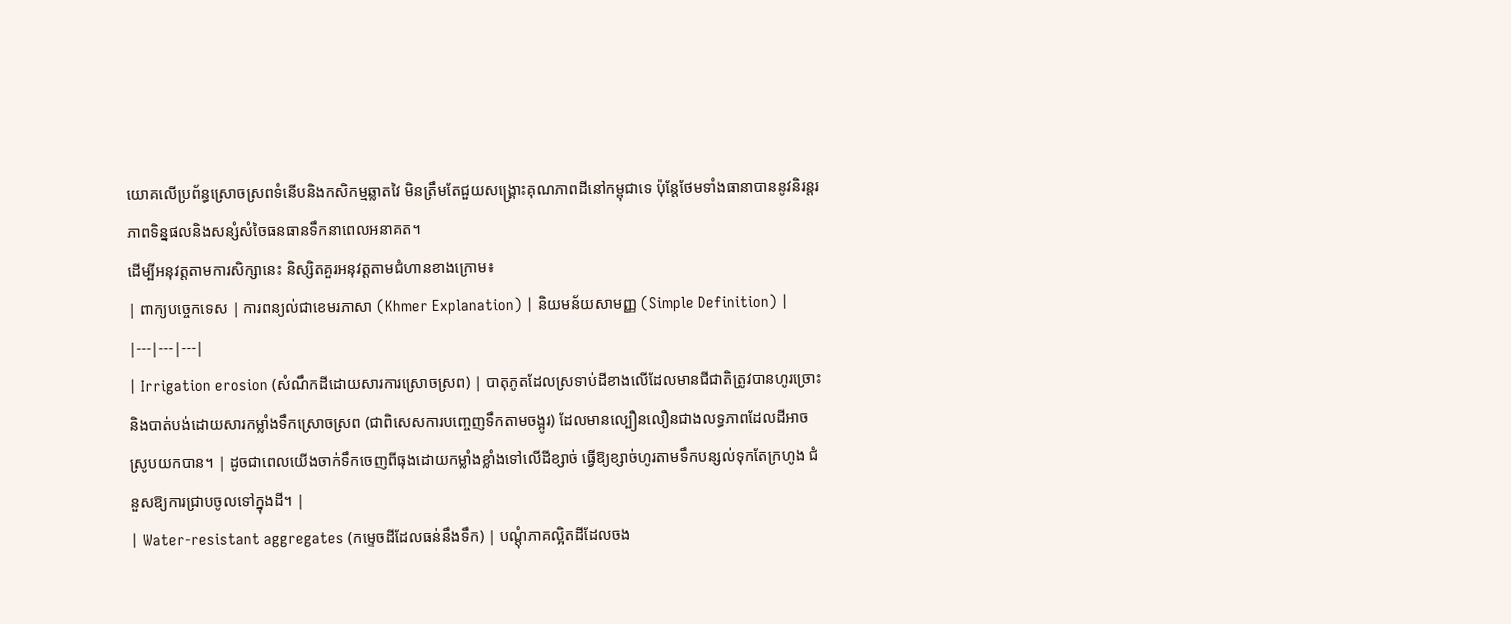យោគលើប្រព័ន្ធស្រោចស្រពទំនើបនិងកសិកម្មឆ្លាតវៃ មិនត្រឹមតែជួយសង្គ្រោះគុណភាពដីនៅកម្ពុជាទេ ប៉ុន្តែថែមទាំងធានាបាននូវនិរន្តរភាពទិន្នផលនិងសន្សំសំចៃធនធានទឹកនាពេលអនាគត។
ដើម្បីអនុវត្តតាមការសិក្សានេះ និស្សិតគួរអនុវត្តតាមជំហានខាងក្រោម៖
| ពាក្យបច្ចេកទេស | ការពន្យល់ជាខេមរភាសា (Khmer Explanation) | និយមន័យសាមញ្ញ (Simple Definition) |
|---|---|---|
| Irrigation erosion (សំណឹកដីដោយសារការស្រោចស្រព) | បាតុភូតដែលស្រទាប់ដីខាងលើដែលមានជីជាតិត្រូវបានហូរច្រោះនិងបាត់បង់ដោយសារកម្លាំងទឹកស្រោចស្រព (ជាពិសេសការបញ្ចេញទឹកតាមចង្អូរ) ដែលមានល្បឿនលឿនជាងលទ្ធភាពដែលដីអាចស្រូបយកបាន។ | ដូចជាពេលយើងចាក់ទឹកចេញពីធុងដោយកម្លាំងខ្លាំងទៅលើដីខ្សាច់ ធ្វើឱ្យខ្សាច់ហូរតាមទឹកបន្សល់ទុកតែក្រហូង ជំនួសឱ្យការជ្រាបចូលទៅក្នុងដី។ |
| Water-resistant aggregates (កម្ទេចដីដែលធន់នឹងទឹក) | បណ្តុំភាគល្អិតដីដែលចង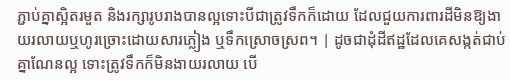ភ្ជាប់គ្នាស្អិតរមួត និងរក្សារូបរាងបានល្អទោះបីជាត្រូវទឹកក៏ដោយ ដែលជួយការពារដីមិនឱ្យងាយរលាយឬហូរច្រោះដោយសារភ្លៀង ឬទឹកស្រោចស្រព។ | ដូចជាដុំដីឥដ្ឋដែលគេសង្កត់ជាប់គ្នាណែនល្អ ទោះត្រូវទឹកក៏មិនងាយរលាយ បើ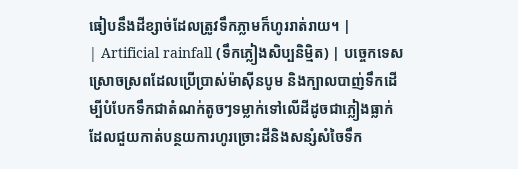ធៀបនឹងដីខ្សាច់ដែលត្រូវទឹកភ្លាមក៏ហូររាត់រាយ។ |
| Artificial rainfall (ទឹកភ្លៀងសិប្បនិម្មិត) | បច្ចេកទេសស្រោចស្រពដែលប្រើប្រាស់ម៉ាស៊ីនបូម និងក្បាលបាញ់ទឹកដើម្បីបំបែកទឹកជាតំណក់តូចៗទម្លាក់ទៅលើដីដូចជាភ្លៀងធ្លាក់ ដែលជួយកាត់បន្ថយការហូរច្រោះដីនិងសន្សំសំចៃទឹក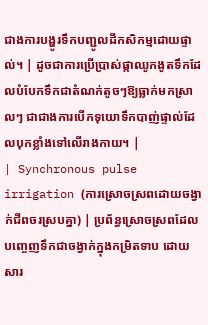ជាងការបង្ហូរទឹកបញ្ជូលដីកសិកម្មដោយផ្ទាល់។ | ដូចជាការប្រើប្រាស់ផ្កាឈូកងូតទឹកដែលបំបែកទឹកជាតំណក់តូចៗឱ្យធ្លាក់មកស្រាលៗ ជាជាងការបើកទុយោទឹកបាញ់ផ្ទាល់ដែលបុកខ្លាំងទៅលើរាងកាយ។ |
| Synchronous pulse irrigation (ការស្រោចស្រពដោយចង្វាក់ជីពចរស្របគ្នា) | ប្រព័ន្ធស្រោចស្រពដែលបញ្ចេញទឹកជាចង្វាក់ក្នុងកម្រិតទាប ដោយសារ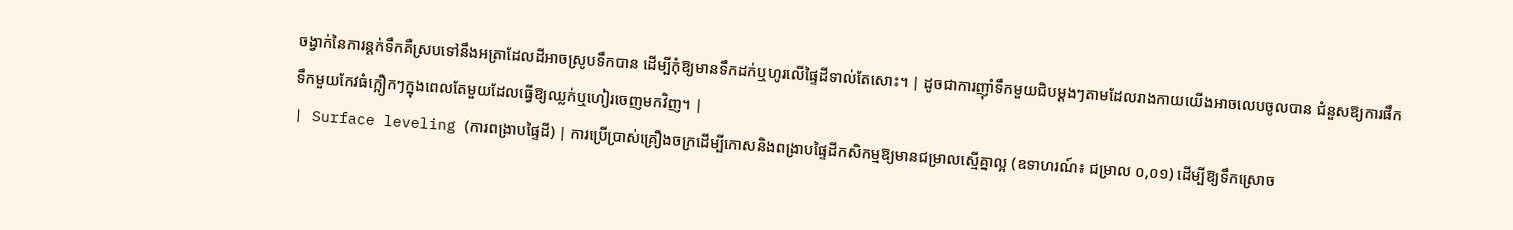ចង្វាក់នៃការន្តក់ទឹកគឺស្របទៅនឹងអត្រាដែលដីអាចស្រូបទឹកបាន ដើម្បីកុំឱ្យមានទឹកដក់ឬហូរលើផ្ទៃដីទាល់តែសោះ។ | ដូចជាការញ៉ាំទឹកមួយជិបម្តងៗតាមដែលរាងកាយយើងអាចលេបចូលបាន ជំនួសឱ្យការផឹកទឹកមួយកែវធំក្អឿកៗក្នុងពេលតែមួយដែលធ្វើឱ្យឈ្លក់ឬហៀរចេញមកវិញ។ |
| Surface leveling (ការពង្រាបផ្ទៃដី) | ការប្រើប្រាស់គ្រឿងចក្រដើម្បីកោសនិងពង្រាបផ្ទៃដីកសិកម្មឱ្យមានជម្រាលស្មើគ្នាល្អ (ឧទាហរណ៍៖ ជម្រាល ០,០១) ដើម្បីឱ្យទឹកស្រោច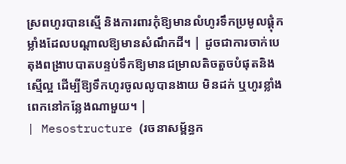ស្រពហូរបានស្មើ និងការពារកុំឱ្យមានលំហូរទឹកប្រមូលផ្តុំកម្លាំងដែលបណ្តាលឱ្យមានសំណឹកដី។ | ដូចជាការចាក់បេតុងពង្រាបបាតបន្ទប់ទឹកឱ្យមានជម្រាលតិចតួចបំផុតនិងស្មើល្អ ដើម្បីឱ្យទឹកហូរចូលលូបានងាយ មិនដក់ ឬហូរខ្លាំងពេកនៅកន្លែងណាមួយ។ |
| Mesostructure (រចនាសម្ព័ន្ធក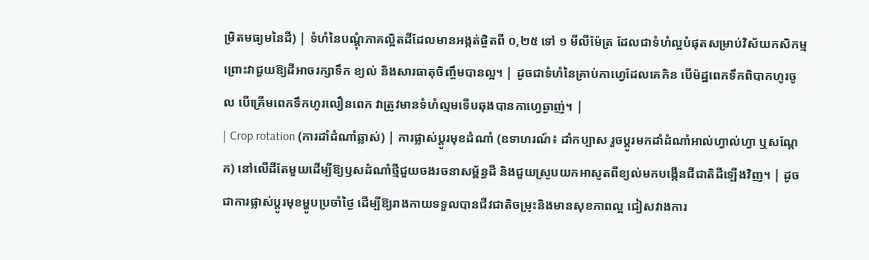ម្រិតមធ្យមនៃដី) | ទំហំនៃបណ្តុំភាគល្អិតដីដែលមានអង្កត់ផ្ចិតពី ០,២៥ ទៅ ១ មីលីម៉ែត្រ ដែលជាទំហំល្អបំផុតសម្រាប់វិស័យកសិកម្ម ព្រោះវាជួយឱ្យដីអាចរក្សាទឹក ខ្យល់ និងសារធាតុចិញ្ចឹមបានល្អ។ | ដូចជាទំហំនៃគ្រាប់កាហ្វេដែលគេកិន បើម៉ដ្ឋពេកទឹកពិបាកហូរចូល បើគ្រើមពេកទឹកហូរលឿនពេក វាត្រូវមានទំហំល្មមទើបឆុងបានកាហ្វេឆ្ងាញ់។ |
| Crop rotation (ការដាំដំណាំឆ្លាស់) | ការផ្លាស់ប្តូរមុខដំណាំ (ឧទាហរណ៍៖ ដាំកប្បាស រួចប្តូរមកដាំដំណាំអាល់ហ្វាល់ហ្វា ឬសណ្តែក) នៅលើដីតែមួយដើម្បីឱ្យឫសដំណាំថ្មីជួយចងរចនាសម្ព័ន្ធដី និងជួយស្រូបយកអាសូតពីខ្យល់មកបង្កើនជីជាតិដីឡើងវិញ។ | ដូចជាការផ្លាស់ប្តូរមុខម្ហូបប្រចាំថ្ងៃ ដើម្បីឱ្យរាងកាយទទួលបានជីវជាតិចម្រុះនិងមានសុខភាពល្អ ជៀសវាងការ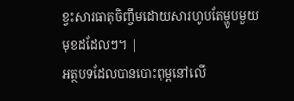ខ្វះសារធាតុចិញ្ចឹមដោយសារហូបតែម្ហូបមួយមុខដដែលៗ។ |
អត្ថបទដែលបានបោះពុម្ពនៅលើ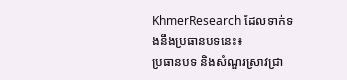KhmerResearch ដែលទាក់ទងនឹងប្រធានបទនេះ៖
ប្រធានបទ និងសំណួរស្រាវជ្រា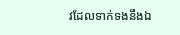វដែលទាក់ទងនឹងឯ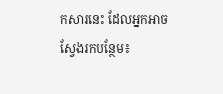កសារនេះ ដែលអ្នកអាចស្វែងរកបន្ថែម៖